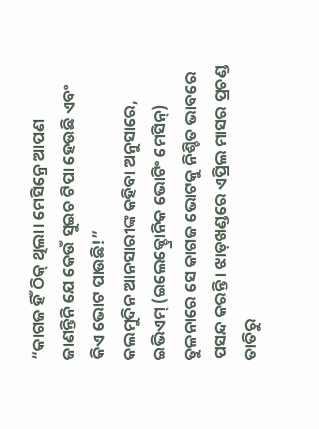“କାଗଜ ହିଁ ଠିକ୍ ଥିଲା। ମେସିନ୍ରେ ଆପଣ ଜାଣନ୍ତିନି ଯେ କେଉଁ ସୁଇଚ ଟିପା ହେଉଛି ଏବଂ କିଏ ଭୋଟ ପାଉଛି!”
କଲମୁଦିନ ଆନସାରୀଙ୍କ କହିବା ଅନୁସାରେ, ଇଭିଏମ୍ (ଇଲେକ୍ଚ୍ରୋନିକ ଭୋଟିଂ ମେସିନ୍) ତୁଳନାରେ ସେ କାଗଜ ଭୋଟକୁ ନିଶ୍ଚିତ ଭାବରେ ପସନ୍ଦ କରନ୍ତି। ଝାଡ଼ଖଣ୍ଡରେ ଏପ୍ରିଲ ମାସର ପ୍ରଚଣ୍ଡ ତାତିରୁ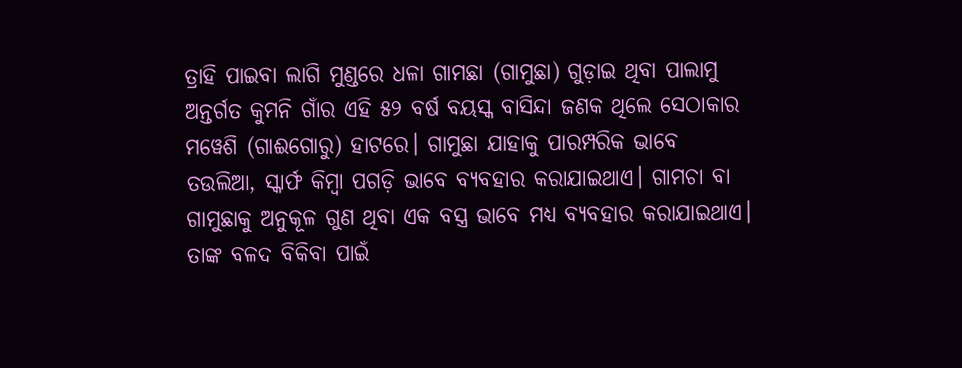ତ୍ରାହି ପାଇବା ଲାଗି ମୁଣ୍ଡରେ ଧଳା ଗାମଛା (ଗାମୁଛା) ଗୁଡ଼ାଇ ଥିବା ପାଲାମୁ ଅନ୍ତର୍ଗତ କୁମନି ଗାଁର ଏହି ୫୨ ବର୍ଷ ବୟସ୍କ ବାସିନ୍ଦା ଜଣକ ଥିଲେ ସେଠାକାର ମୱେଶି (ଗାଈଗୋରୁ) ହାଟରେ। ଗାମୁଛା ଯାହାକୁ ପାରମ୍ପରିକ ଭାବେ ତଉଲିଆ, ସ୍କାର୍ଫ କିମ୍ବା ପଗଡ଼ି ଭାବେ ବ୍ୟବହାର କରାଯାଇଥାଏ। ଗାମଚା ବା ଗାମୁଛାକୁ ଅନୁକୂଳ ଗୁଣ ଥିବା ଏକ ବସ୍ତ୍ର ଭାବେ ମଧ୍ୟ ବ୍ୟବହାର କରାଯାଇଥାଏ। ତାଙ୍କ ବଳଦ ବିକିବା ପାଇଁ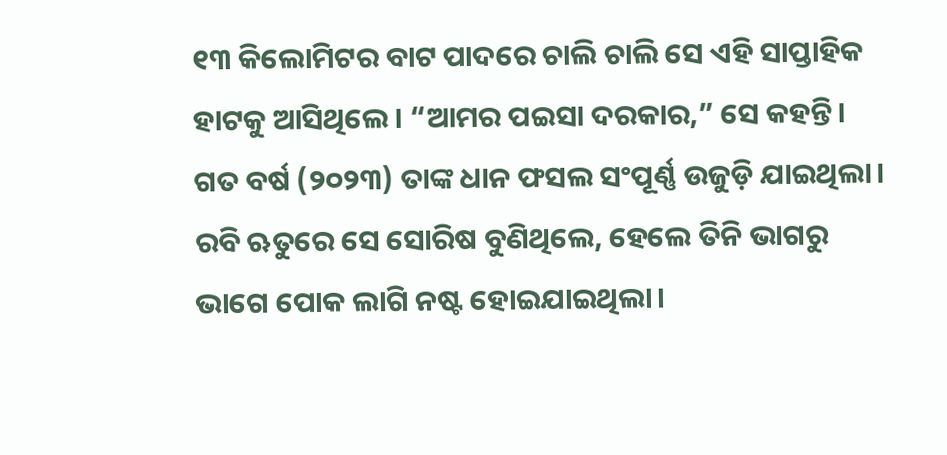୧୩ କିଲୋମିଟର ବାଟ ପାଦରେ ଚାଲି ଚାଲି ସେ ଏହି ସାପ୍ତାହିକ ହାଟକୁ ଆସିଥିଲେ। “ଆମର ପଇସା ଦରକାର,” ସେ କହନ୍ତି।
ଗତ ବର୍ଷ (୨୦୨୩) ତାଙ୍କ ଧାନ ଫସଲ ସଂପୂର୍ଣ୍ଣ ଉଜୁଡ଼ି ଯାଇଥିଲା। ରବି ଋତୁରେ ସେ ସୋରିଷ ବୁଣିଥିଲେ, ହେଲେ ତିନି ଭାଗରୁ ଭାଗେ ପୋକ ଲାଗି ନଷ୍ଟ ହୋଇଯାଇଥିଲା।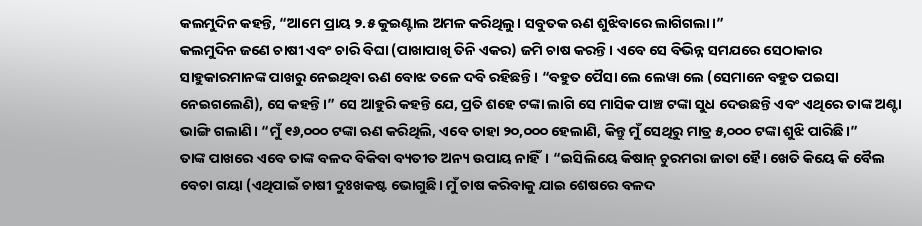କଲମୁଦିନ କହନ୍ତି, “ଆମେ ପ୍ରାୟ ୨.୫ କୁଇଣ୍ଟାଲ ଅମଳ କରିଥିଲୁ। ସବୁତକ ଋଣ ଶୁଝିବାରେ ଲାଗିଗଲା।”
କଲମୁଦିନ ଜଣେ ଚାଷୀ ଏବଂ ଚାରି ବିଘା (ପାଖାପାଖି ତିନି ଏକର) ଜମି ଚାଷ କରନ୍ତି। ଏବେ ସେ ବିଭିନ୍ନ ସମଯରେ ସେଠାକାର ସାହୁକାରମାନଙ୍କ ପାଖରୁ ନେଇଥିବା ଋଣ ବୋଝ ତଳେ ଦବି ରହିଛନ୍ତି। “ବହୁତ ପୈସା ଲେ ଲେୱା ଲେ (ସେମାନେ ବହୁତ ପଇସା ନେଇଗଲେଣି), ସେ କହନ୍ତି।” ସେ ଆହୁରି କହନ୍ତି ଯେ, ପ୍ରତି ଶହେ ଟଙ୍କା ଲାଗି ସେ ମାସିକ ପାଞ୍ଚ ଟଙ୍କା ସୁଧ ଦେଉଛନ୍ତି ଏବଂ ଏଥିରେ ତାଙ୍କ ଅଣ୍ଟା ଭାଙ୍ଗି ଗଲାଣି। “ମୁଁ ୧୬,୦୦୦ ଟଙ୍କା ଋଣ କରିଥିଲି, ଏବେ ତାହା ୨୦,୦୦୦ ହେଲାଣି, କିନ୍ତୁ ମୁଁ ସେଥିରୁ ମାତ୍ର ୫,୦୦୦ ଟଙ୍କା ଶୁଝି ପାରିଛି।”
ତାଙ୍କ ପାଖରେ ଏବେ ତାଙ୍କ ବଳଦ ବିକିବା ବ୍ୟତୀତ ଅନ୍ୟ ଉପାୟ ନାହିଁ। “ଇସିଲିୟେ କିଷାନ୍ ଚୁରମରା ଜାତା ହୈ। ଖେତି କିୟେ କି ବୈଲ ବେଚା ଗୟା (ଏଥିପାଇଁ ଚାଷୀ ଦୁଃଖକଷ୍ଟ ଭୋଗୁଛି। ମୁଁ ଚାଷ କରିବାକୁ ଯାଇ ଶେଷରେ ବଳଦ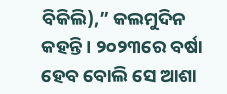ବିକିଲି),” କଲମୁଦିନ କହନ୍ତି। ୨୦୨୩ରେ ବର୍ଷା ହେବ ବୋଲି ସେ ଆଶା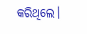କରିଥିଲେ।